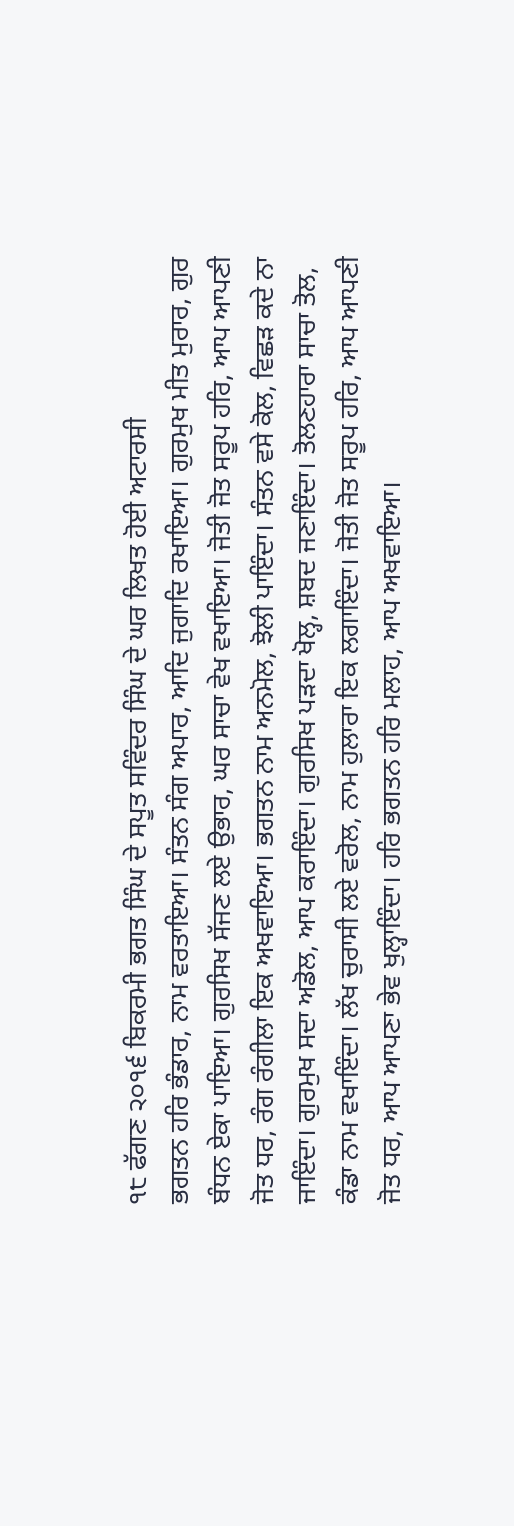੧੮ ਫੱਗਣ ੨੦੧੬ ਬਿਕਰਮੀ ਭਗਤ ਸਿੰਘ ਦੇ ਸਪੂਤ ਸਵਿੰਦਰ ਸਿੰਘ ਦੇ ਘਰ ਲਿਖਤ ਹੋਈ ਅਟਾਰਸੀ
ਭਗਤਨ ਹਰਿ ਭੰਡਾਰ, ਨਾਮ ਵਰਤਾਇਆ। ਸੰਤਨ ਸੰਗ ਅਪਾਰ, ਆਦਿ ਜੁਗਾਦਿ ਰਖਾਇਆ। ਗੁਰਮੁਖ ਮੀਤ ਮੁਰਾਰ, ਗੁਰ ਬੰਧਨ ਏਕਾ ਪਾਇਆ। ਗੁਰਸਿਖ ਸੱਜਣ ਲਏ ਉਭਾਰ, ਘਰ ਸਾਚਾ ਵੇਖ ਵਖਾਇਆ। ਜੋਤੀ ਜੋਤ ਸਰੂਪ ਹਰਿ, ਆਪ ਆਪਣੀ ਜੋਤ ਧਰ, ਰੰਗ ਰੰਗੀਲਾ ਇਕ ਅਖਵਾਇਆ। ਭਗਤਨ ਨਾਮ ਅਨਮੋਲ, ਝੋਲੀ ਪਾਇੰਦਾ। ਸੰਤਨ ਵਸੇ ਕੋਲ, ਵਿਛੜ ਕਦੇ ਨਾ ਜਾਇੰਦਾ। ਗੁਰਮੁਖ ਸਦਾ ਅਡੋਲ, ਆਪ ਕਰਾਇੰਦਾ। ਗੁਰਸਿਖ ਪੜਦਾ ਖੋਲ੍ਹ, ਸ਼ਬਦ ਜਣਾਇੰਦਾ। ਤੋਲਣਹਾਰਾ ਸਾਚਾ ਤੋਲ, ਕੰਡਾ ਨਾਮ ਵਖਾਇੰਦਾ। ਲੱਖ ਚੁਰਾਸੀ ਲਏ ਵਰੋਲ, ਨਾਮ ਹੁਲਾਰਾ ਇਕ ਲਗਾਇੰਦਾ। ਜੋਤੀ ਜੋਤ ਸਰੂਪ ਹਰਿ, ਆਪ ਆਪਣੀ ਜੋਤ ਧਰ, ਆਪ ਆਪਣਾ ਭੇਵ ਖੁਲ੍ਹਾਇੰਦਾ। ਹਰਿ ਭਗਤਨ ਹਰਿ ਮਲਾਹ, ਆਪ ਅਖਵਾਇਆ।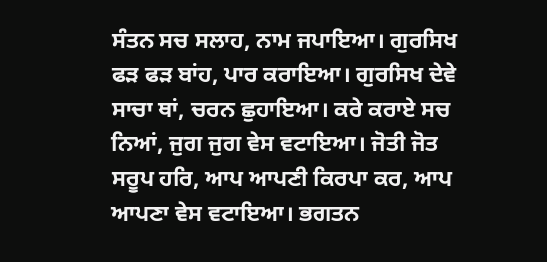ਸੰਤਨ ਸਚ ਸਲਾਹ, ਨਾਮ ਜਪਾਇਆ। ਗੁਰਸਿਖ ਫੜ ਫੜ ਬਾਂਹ, ਪਾਰ ਕਰਾਇਆ। ਗੁਰਸਿਖ ਦੇਵੇ ਸਾਚਾ ਥਾਂ, ਚਰਨ ਛੁਹਾਇਆ। ਕਰੇ ਕਰਾਏ ਸਚ ਨਿਆਂ, ਜੁਗ ਜੁਗ ਵੇਸ ਵਟਾਇਆ। ਜੋਤੀ ਜੋਤ ਸਰੂਪ ਹਰਿ, ਆਪ ਆਪਣੀ ਕਿਰਪਾ ਕਰ, ਆਪ ਆਪਣਾ ਵੇਸ ਵਟਾਇਆ। ਭਗਤਨ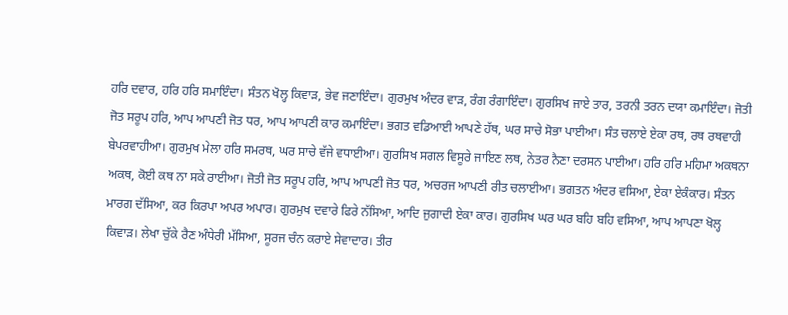ਹਰਿ ਦਵਾਰ, ਹਰਿ ਹਰਿ ਸਮਾਇੰਦਾ। ਸੰਤਨ ਖੋਲ੍ਹ ਕਿਵਾੜ, ਭੇਵ ਜਣਾਇੰਦਾ। ਗੁਰਮੁਖ ਅੰਦਰ ਵਾੜ, ਰੰਗ ਰੰਗਾਇੰਦਾ। ਗੁਰਸਿਖ ਜਾਏ ਤਾਰ, ਤਰਨੀ ਤਰਨ ਦਯਾ ਕਮਾਇੰਦਾ। ਜੋਤੀ ਜੋਤ ਸਰੂਪ ਹਰਿ, ਆਪ ਆਪਣੀ ਜੋਤ ਧਰ, ਆਪ ਆਪਣੀ ਕਾਰ ਕਮਾਇੰਦਾ। ਭਗਤ ਵਡਿਆਈ ਆਪਣੇ ਹੱਥ, ਘਰ ਸਾਚੇ ਸੋਭਾ ਪਾਈਆ। ਸੰਤ ਚਲਾਏ ਏਕਾ ਰਥ, ਰਥ ਰਥਵਾਹੀ ਬੇਪਰਵਾਹੀਆ। ਗੁਰਮੁਖ ਮੇਲਾ ਹਰਿ ਸਮਰਥ, ਘਰ ਸਾਚੇ ਵੱਜੇ ਵਧਾਈਆ। ਗੁਰਸਿਖ ਸਗਲ ਵਿਸੂਰੇ ਜਾਇਣ ਲਥ, ਨੇਤਰ ਨੈਣਾ ਦਰਸਨ ਪਾਈਆ। ਹਰਿ ਹਰਿ ਮਹਿਮਾ ਅਕਥਨਾ ਅਕਥ, ਕੋਈ ਕਥ ਨਾ ਸਕੇ ਰਾਈਆ। ਜੋਤੀ ਜੋਤ ਸਰੂਪ ਹਰਿ, ਆਪ ਆਪਣੀ ਜੋਤ ਧਰ, ਅਚਰਜ ਆਪਣੀ ਰੀਤ ਚਲਾਈਆ। ਭਗਤਨ ਅੰਦਰ ਵਸਿਆ, ਏਕਾ ਏਕੰਕਾਰ। ਸੰਤਨ ਮਾਰਗ ਦੱਸਿਆ, ਕਰ ਕਿਰਪਾ ਅਪਰ ਅਪਾਰ। ਗੁਰਮੁਖ ਦਵਾਰੇ ਫਿਰੇ ਨੱਸਿਆ, ਆਦਿ ਜੁਗਾਦੀ ਏਕਾ ਕਾਰ। ਗੁਰਸਿਖ ਘਰ ਘਰ ਬਹਿ ਬਹਿ ਵਸਿਆ, ਆਪ ਆਪਣਾ ਖੋਲ੍ਹ ਕਿਵਾੜ। ਲੇਖਾ ਚੁੱਕੇ ਰੈਣ ਅੰਧੇਰੀ ਮੱਸਿਆ, ਸੂਰਜ ਚੰਨ ਕਰਾਏ ਸੇਵਾਦਾਰ। ਤੀਰ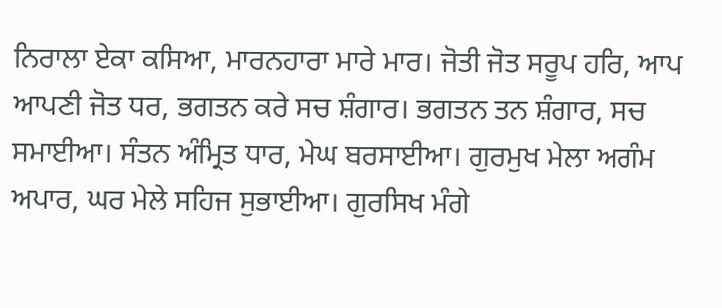ਨਿਰਾਲਾ ਏਕਾ ਕਸਿਆ, ਮਾਰਨਹਾਰਾ ਮਾਰੇ ਮਾਰ। ਜੋਤੀ ਜੋਤ ਸਰੂਪ ਹਰਿ, ਆਪ ਆਪਣੀ ਜੋਤ ਧਰ, ਭਗਤਨ ਕਰੇ ਸਚ ਸ਼ੰਗਾਰ। ਭਗਤਨ ਤਨ ਸ਼ੰਗਾਰ, ਸਚ ਸਮਾਈਆ। ਸੰਤਨ ਅੰਮ੍ਰਿਤ ਧਾਰ, ਮੇਘ ਬਰਸਾਈਆ। ਗੁਰਮੁਖ ਮੇਲਾ ਅਗੰਮ ਅਪਾਰ, ਘਰ ਮੇਲੇ ਸਹਿਜ ਸੁਭਾਈਆ। ਗੁਰਸਿਖ ਮੰਗੇ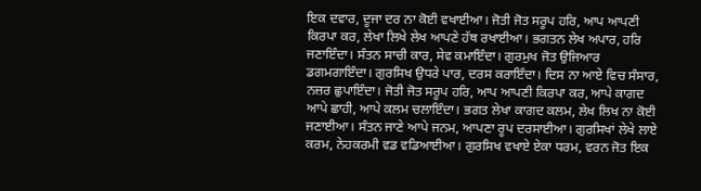ਇਕ ਦਵਾਰ, ਦੂਜਾ ਦਰ ਨਾ ਕੋਈ ਵਖਾਈਆ। ਜੋਤੀ ਜੋਤ ਸਰੂਪ ਹਰਿ, ਆਪ ਆਪਣੀ ਕਿਰਪਾ ਕਰ, ਲੇਖਾ ਲਿਖੇ ਲੇਖ ਆਪਣੇ ਹੱਥ ਰਖਾਈਆ। ਭਗਤਨ ਲੇਖ ਅਪਾਰ, ਹਰਿ ਜਣਾਇੰਦਾ। ਸੰਤਨ ਸਾਚੀ ਕਾਰ, ਸੇਵ ਕਮਾਇੰਦਾ। ਗੁਰਮੁਖ ਜੋਤ ਉਜਿਆਰ ਡਗਮਗਾਇੰਦਾ। ਗੁਰਸਿਖ ਉਧਰੇ ਪਾਰ, ਦਰਸ ਕਰਾਇੰਦਾ। ਦਿਸ ਨਾ ਆਏ ਵਿਚ ਸੰਸਾਰ, ਨਜ਼ਰ ਛੁਪਾਇੰਦਾ। ਜੋਤੀ ਜੋਤ ਸਰੂਪ ਹਰਿ, ਆਪ ਆਪਣੀ ਕਿਰਪਾ ਕਰ, ਆਪੇ ਕਾਗਦ ਆਪੇ ਛਾਹੀ, ਆਪੇ ਕਲਮ ਚਲਾਇੰਦਾ। ਭਗਤ ਲੇਖਾ ਕਾਗਦ ਕਲਮ, ਲੇਖ ਲਿਖ ਨਾ ਕੋਈ ਜਣਾਈਆ। ਸੰਤਨ ਜਾਣੇ ਆਪੇ ਜਨਮ, ਆਪਣਾ ਰੂਪ ਦਰਸਾਈਆ। ਗੁਰਸਿਖਾਂ ਲੇਖੇ ਲਾਏ ਕਰਮ, ਨੇਹਕਰਮੀ ਵਡ ਵਡਿਆਈਆ। ਗੁਰਸਿਖ ਵਖਾਏ ਏਕਾ ਧਰਮ, ਵਰਨ ਜੋਤ ਇਕ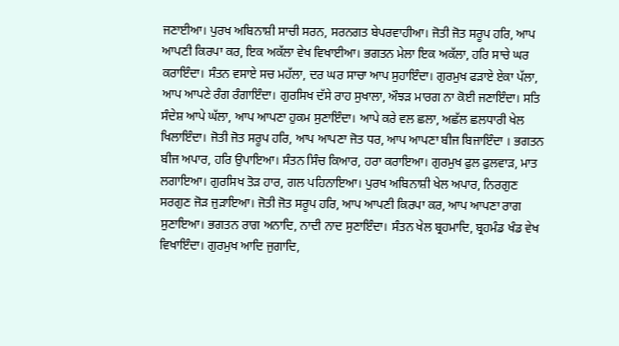ਜਣਾਈਆ। ਪੁਰਖ ਅਬਿਨਾਸ਼ੀ ਸਾਚੀ ਸਰਨ, ਸਰਨਗਤ ਬੇਪਰਵਾਹੀਆ। ਜੋਤੀ ਜੋਤ ਸਰੂਪ ਹਰਿ, ਆਪ ਆਪਣੀ ਕਿਰਪਾ ਕਰ, ਇਕ ਅਕੱਲਾ ਵੇਖ ਵਿਖਾਈਆ। ਭਗਤਨ ਮੇਲਾ ਇਕ ਅਕੱਲਾ, ਹਰਿ ਸਾਚੇ ਘਰ ਕਰਾਇੰਦਾ। ਸੰਤਨ ਵਸਾਏ ਸਚ ਮਹੱਲਾ, ਦਰ ਘਰ ਸਾਚਾ ਆਪ ਸੁਹਾਇੰਦਾ। ਗੁਰਮੁਖ ਫੜਾਏ ਏਕਾ ਪੱਲਾ, ਆਪ ਆਪਣੇ ਰੰਗ ਰੰਗਾਇੰਦਾ। ਗੁਰਸਿਖ ਦੱਸੇ ਰਾਹ ਸੁਖਾਲਾ, ਔਝੜ ਮਾਰਗ ਨਾ ਕੋਈ ਜਣਾਇੰਦਾ। ਸਤਿ ਸੰਦੇਸ਼ ਆਪੇ ਘੱਲਾ, ਆਪ ਆਪਣਾ ਹੁਕਮ ਸੁਣਾਇੰਦਾ। ਆਪੇ ਕਰੇ ਵਲ ਛਲਾ, ਅਛੱਲ ਛਲਧਾਰੀ ਖੇਲ ਖਿਲਾਇੰਦਾ। ਜੋਤੀ ਜੋਤ ਸਰੂਪ ਹਰਿ, ਆਪ ਆਪਣਾ ਜੋਤ ਧਰ, ਆਪ ਆਪਣਾ ਬੀਜ ਬਿਜਾਇੰਦਾ । ਭਗਤਨ ਬੀਜ ਅਪਾਰ, ਹਰਿ ਉਪਾਇਆ। ਸੰਤਨ ਸਿੰਚ ਕਿਆਰ, ਹਰਾ ਕਰਾਇਆ। ਗੁਰਮੁਖ ਫੁਲ ਫੁਲਵਾੜ, ਮਾਤ ਲਗਾਇਆ। ਗੁਰਸਿਖ ਤੋੜ ਹਾਰ, ਗਲ ਪਹਿਨਾਇਆ। ਪੁਰਖ ਅਬਿਨਾਸ਼ੀ ਖੇਲ ਅਪਾਰ, ਨਿਰਗੁਣ ਸਰਗੁਣ ਜੋੜ ਜੁੜਾਇਆ। ਜੋਤੀ ਜੋਤ ਸਰੂਪ ਹਰਿ, ਆਪ ਆਪਣੀ ਕਿਰਪਾ ਕਰ, ਆਪ ਆਪਣਾ ਰਾਗ ਸੁਣਾਇਆ। ਭਗਤਨ ਰਾਗ ਅਨਾਦਿ, ਨਾਦੀ ਨਾਦ ਸੁਣਾਇੰਦਾ। ਸੰਤਨ ਖੇਲ ਬ੍ਰਹਮਾਦਿ, ਬ੍ਰਹਮੰਡ ਖੰਡ ਵੇਖ ਵਿਖਾਇੰਦਾ। ਗੁਰਮੁਖ ਆਦਿ ਜੁਗਾਦਿ,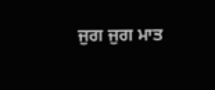ਜੁਗ ਜੁਗ ਮਾਤ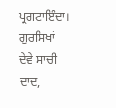ਪ੍ਰਗਟਾਇੰਦਾ। ਗੁਰਸਿਖਾਂ ਦੇਵੇ ਸਾਚੀ ਦਾਦ,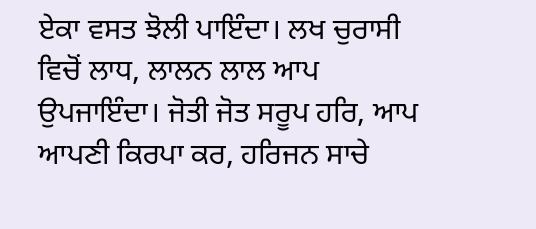ਏਕਾ ਵਸਤ ਝੋਲੀ ਪਾਇੰਦਾ। ਲਖ ਚੁਰਾਸੀ ਵਿਚੋਂ ਲਾਧ, ਲਾਲਨ ਲਾਲ ਆਪ ਉਪਜਾਇੰਦਾ। ਜੋਤੀ ਜੋਤ ਸਰੂਪ ਹਰਿ, ਆਪ ਆਪਣੀ ਕਿਰਪਾ ਕਰ, ਹਰਿਜਨ ਸਾਚੇ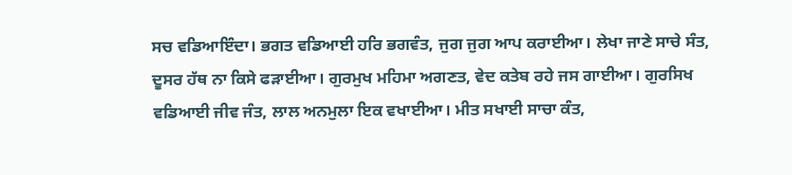ਸਚ ਵਡਿਆਇੰਦਾ। ਭਗਤ ਵਡਿਆਈ ਹਰਿ ਭਗਵੰਤ, ਜੁਗ ਜੁਗ ਆਪ ਕਰਾਈਆ। ਲੇਖਾ ਜਾਣੇ ਸਾਚੇ ਸੰਤ, ਦੂਸਰ ਹੱਥ ਨਾ ਕਿਸੇ ਫੜਾਈਆ। ਗੁਰਮੁਖ ਮਹਿਮਾ ਅਗਣਤ, ਵੇਦ ਕਤੇਬ ਰਹੇ ਜਸ ਗਾਈਆ। ਗੁਰਸਿਖ ਵਡਿਆਈ ਜੀਵ ਜੰਤ, ਲਾਲ ਅਨਮੁਲਾ ਇਕ ਵਖਾਈਆ। ਮੀਤ ਸਖਾਈ ਸਾਚਾ ਕੰਤ,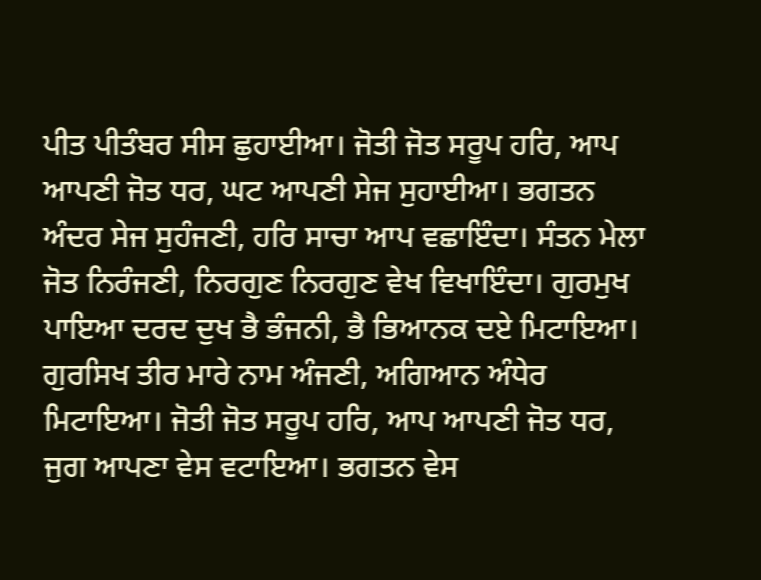ਪੀਤ ਪੀਤੰਬਰ ਸੀਸ ਛੁਹਾਈਆ। ਜੋਤੀ ਜੋਤ ਸਰੂਪ ਹਰਿ, ਆਪ ਆਪਣੀ ਜੋਤ ਧਰ, ਘਟ ਆਪਣੀ ਸੇਜ ਸੁਹਾਈਆ। ਭਗਤਨ ਅੰਦਰ ਸੇਜ ਸੁਹੰਜਣੀ, ਹਰਿ ਸਾਚਾ ਆਪ ਵਛਾਇੰਦਾ। ਸੰਤਨ ਮੇਲਾ ਜੋਤ ਨਿਰੰਜਣੀ, ਨਿਰਗੁਣ ਨਿਰਗੁਣ ਵੇਖ ਵਿਖਾਇੰਦਾ। ਗੁਰਮੁਖ ਪਾਇਆ ਦਰਦ ਦੁਖ ਭੈ ਭੰਜਨੀ, ਭੈ ਭਿਆਨਕ ਦਏ ਮਿਟਾਇਆ। ਗੁਰਸਿਖ ਤੀਰ ਮਾਰੇ ਨਾਮ ਅੰਜਣੀ, ਅਗਿਆਨ ਅੰਧੇਰ ਮਿਟਾਇਆ। ਜੋਤੀ ਜੋਤ ਸਰੂਪ ਹਰਿ, ਆਪ ਆਪਣੀ ਜੋਤ ਧਰ, ਜੁਗ ਆਪਣਾ ਵੇਸ ਵਟਾਇਆ। ਭਗਤਨ ਵੇਸ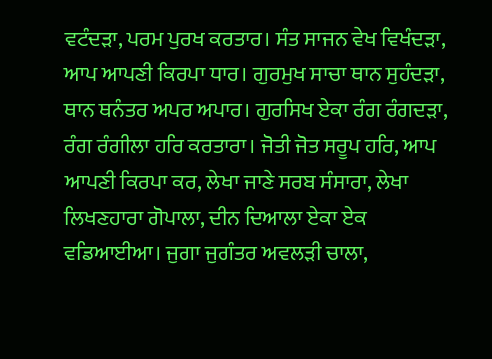ਵਟੰਦੜਾ, ਪਰਮ ਪੁਰਖ ਕਰਤਾਰ। ਸੰਤ ਸਾਜਨ ਵੇਖ ਵਿਖੰਦੜਾ, ਆਪ ਆਪਣੀ ਕਿਰਪਾ ਧਾਰ। ਗੁਰਮੁਖ ਸਾਚਾ ਥਾਨ ਸੁਹੰਦੜਾ, ਥਾਨ ਥਨੰਤਰ ਅਪਰ ਅਪਾਰ। ਗੁਰਸਿਖ ਏਕਾ ਰੰਗ ਰੰਗਦੜਾ, ਰੰਗ ਰੰਗੀਲਾ ਹਰਿ ਕਰਤਾਰਾ। ਜੋਤੀ ਜੋਤ ਸਰੂਪ ਹਰਿ, ਆਪ ਆਪਣੀ ਕਿਰਪਾ ਕਰ, ਲੇਖਾ ਜਾਣੇ ਸਰਬ ਸੰਸਾਰਾ, ਲੇਖਾ ਲਿਖਣਹਾਰਾ ਗੋਪਾਲਾ, ਦੀਨ ਦਿਆਲਾ ਏਕਾ ਏਕ ਵਡਿਆਈਆ। ਜੁਗਾ ਜੁਗੰਤਰ ਅਵਲੜੀ ਚਾਲਾ,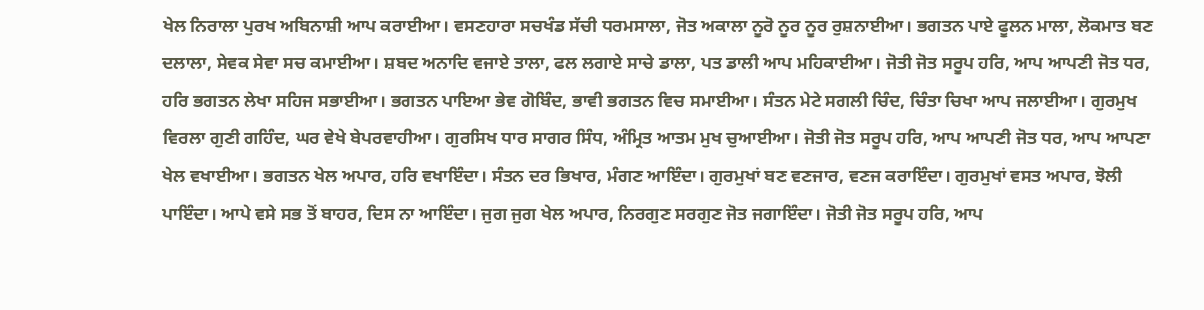ਖੇਲ ਨਿਰਾਲਾ ਪੁਰਖ ਅਬਿਨਾਸ਼ੀ ਆਪ ਕਰਾਈਆ। ਵਸਣਹਾਰਾ ਸਚਖੰਡ ਸੱਚੀ ਧਰਮਸਾਲਾ, ਜੋਤ ਅਕਾਲਾ ਨੂਰੋ ਨੂਰ ਨੂਰ ਰੁਸ਼ਨਾਈਆ। ਭਗਤਨ ਪਾਏ ਫੂਲਨ ਮਾਲਾ, ਲੋਕਮਾਤ ਬਣ ਦਲਾਲਾ, ਸੇਵਕ ਸੇਵਾ ਸਚ ਕਮਾਈਆ। ਸ਼ਬਦ ਅਨਾਦਿ ਵਜਾਏ ਤਾਲਾ, ਫਲ ਲਗਾਏ ਸਾਚੇ ਡਾਲਾ, ਪਤ ਡਾਲੀ ਆਪ ਮਹਿਕਾਈਆ। ਜੋਤੀ ਜੋਤ ਸਰੂਪ ਹਰਿ, ਆਪ ਆਪਣੀ ਜੋਤ ਧਰ, ਹਰਿ ਭਗਤਨ ਲੇਖਾ ਸਹਿਜ ਸਭਾਈਆ। ਭਗਤਨ ਪਾਇਆ ਭੇਵ ਗੋਬਿੰਦ, ਭਾਵੀ ਭਗਤਨ ਵਿਚ ਸਮਾਈਆ। ਸੰਤਨ ਮੇਟੇ ਸਗਲੀ ਚਿੰਦ, ਚਿੰਤਾ ਚਿਖਾ ਆਪ ਜਲਾਈਆ। ਗੁਰਮੁਖ ਵਿਰਲਾ ਗੁਣੀ ਗਹਿੰਦ, ਘਰ ਵੇਖੇ ਬੇਪਰਵਾਹੀਆ। ਗੁਰਸਿਖ ਧਾਰ ਸਾਗਰ ਸਿੰਧ, ਅੰਮ੍ਰਿਤ ਆਤਮ ਮੁਖ ਚੁਆਈਆ। ਜੋਤੀ ਜੋਤ ਸਰੂਪ ਹਰਿ, ਆਪ ਆਪਣੀ ਜੋਤ ਧਰ, ਆਪ ਆਪਣਾ ਖੇਲ ਵਖਾਈਆ। ਭਗਤਨ ਖੇਲ ਅਪਾਰ, ਹਰਿ ਵਖਾਇੰਦਾ। ਸੰਤਨ ਦਰ ਭਿਖਾਰ, ਮੰਗਣ ਆਇੰਦਾ। ਗੁਰਮੁਖਾਂ ਬਣ ਵਣਜਾਰ, ਵਣਜ ਕਰਾਇੰਦਾ। ਗੁਰਮੁਖਾਂ ਵਸਤ ਅਪਾਰ, ਝੋਲੀ ਪਾਇੰਦਾ। ਆਪੇ ਵਸੇ ਸਭ ਤੋਂ ਬਾਹਰ, ਦਿਸ ਨਾ ਆਇੰਦਾ। ਜੁਗ ਜੁਗ ਖੇਲ ਅਪਾਰ, ਨਿਰਗੁਣ ਸਰਗੁਣ ਜੋਤ ਜਗਾਇੰਦਾ। ਜੋਤੀ ਜੋਤ ਸਰੂਪ ਹਰਿ, ਆਪ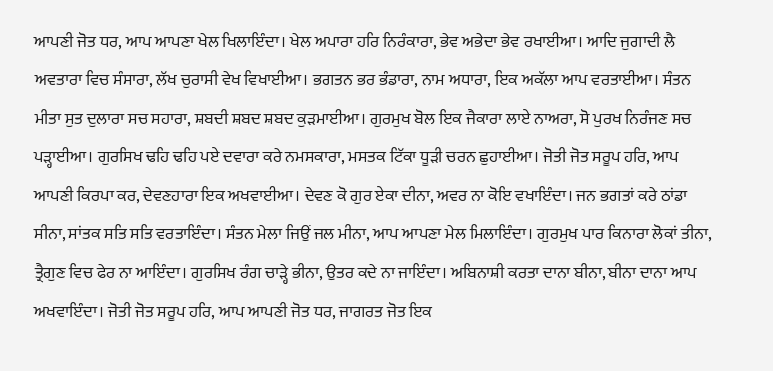ਆਪਣੀ ਜੋਤ ਧਰ, ਆਪ ਆਪਣਾ ਖੇਲ ਖਿਲਾਇੰਦਾ। ਖੇਲ ਅਪਾਰਾ ਹਰਿ ਨਿਰੰਕਾਰਾ, ਭੇਵ ਅਭੇਦਾ ਭੇਵ ਰਖਾਈਆ। ਆਦਿ ਜੁਗਾਦੀ ਲੈ ਅਵਤਾਰਾ ਵਿਚ ਸੰਸਾਰਾ, ਲੱਖ ਚੁਰਾਸੀ ਵੇਖ ਵਿਖਾਈਆ। ਭਗਤਨ ਭਰ ਭੰਡਾਰਾ, ਨਾਮ ਅਧਾਰਾ, ਇਕ ਅਕੱਲਾ ਆਪ ਵਰਤਾਈਆ। ਸੰਤਨ ਮੀਤਾ ਸੁਤ ਦੁਲਾਰਾ ਸਚ ਸਹਾਰਾ, ਸ਼ਬਦੀ ਸ਼ਬਦ ਸ਼ਬਦ ਕੁੜਮਾਈਆ। ਗੁਰਮੁਖ ਬੋਲ ਇਕ ਜੈਕਾਰਾ ਲਾਏ ਨਾਅਰਾ, ਸੋ ਪੁਰਖ ਨਿਰੰਜਣ ਸਚ ਪੜ੍ਹਾਈਆ। ਗੁਰਸਿਖ ਢਹਿ ਢਹਿ ਪਏ ਦਵਾਰਾ ਕਰੇ ਨਮਸਕਾਰਾ, ਮਸਤਕ ਟਿੱਕਾ ਧੂੜੀ ਚਰਨ ਛੁਹਾਈਆ। ਜੋਤੀ ਜੋਤ ਸਰੂਪ ਹਰਿ, ਆਪ ਆਪਣੀ ਕਿਰਪਾ ਕਰ, ਦੇਵਣਹਾਰਾ ਇਕ ਅਖਵਾਈਆ। ਦੇਵਣ ਕੋ ਗੁਰ ਏਕਾ ਦੀਨਾ, ਅਵਰ ਨਾ ਕੋਇ ਵਖਾਇੰਦਾ। ਜਨ ਭਗਤਾਂ ਕਰੇ ਠਾਂਡਾ ਸੀਨਾ, ਸਾਂਤਕ ਸਤਿ ਸਤਿ ਵਰਤਾਇੰਦਾ। ਸੰਤਨ ਮੇਲਾ ਜਿਉਂ ਜਲ ਮੀਨਾ, ਆਪ ਆਪਣਾ ਮੇਲ ਮਿਲਾਇੰਦਾ। ਗੁਰਮੁਖ ਪਾਰ ਕਿਨਾਰਾ ਲੋਕਾਂ ਤੀਨਾ, ਤ੍ਰੈਗੁਣ ਵਿਚ ਫੇਰ ਨਾ ਆਇੰਦਾ। ਗੁਰਸਿਖ ਰੰਗ ਚਾੜ੍ਹੇ ਭੀਨਾ, ਉਤਰ ਕਦੇ ਨਾ ਜਾਇੰਦਾ। ਅਬਿਨਾਸ਼ੀ ਕਰਤਾ ਦਾਨਾ ਬੀਨਾ, ਬੀਨਾ ਦਾਨਾ ਆਪ ਅਖਵਾਇੰਦਾ। ਜੋਤੀ ਜੋਤ ਸਰੂਪ ਹਰਿ, ਆਪ ਆਪਣੀ ਜੋਤ ਧਰ, ਜਾਗਰਤ ਜੋਤ ਇਕ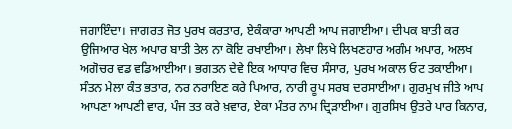ਜਗਾਇੰਦਾ। ਜਾਗਰਤ ਜੋਤ ਪੁਰਖ ਕਰਤਾਰ, ਏਕੰਕਾਰਾ ਆਪਣੀ ਆਪ ਜਗਾਈਆ। ਦੀਪਕ ਬਾਤੀ ਕਰ ਉਜਿਆਰ ਖੇਲ ਅਪਾਰ ਬਾਤੀ ਤੇਲ ਨਾ ਕੋਇ ਰਖਾਈਆ। ਲੇਖਾ ਲਿਖੇ ਲਿਖਣਹਾਰ ਅਗੰਮ ਅਪਾਰ, ਅਲਖ ਅਗੋਚਰ ਵਡ ਵਡਿਆਈਆ। ਭਗਤਨ ਦੇਵੇ ਇਕ ਆਧਾਰ ਵਿਚ ਸੰਸਾਰ, ਪੁਰਖ ਅਕਾਲ ਓਟ ਤਕਾਈਆ। ਸੰਤਨ ਮੇਲਾ ਕੰਤ ਭਤਾਰ, ਨਰ ਨਰਾਇਣ ਕਰੇ ਪਿਆਰ, ਨਾਰੀ ਰੂਪ ਸਰਬ ਦਰਸਾਈਆ। ਗੁਰਮੁਖ ਜੀਤੇ ਆਪ ਆਪਣਾ ਆਪਣੀ ਵਾਰ, ਪੰਜ ਤਤ ਕਰੇ ਖ਼ਵਾਰ, ਏਕਾ ਮੰਤਰ ਨਾਮ ਦ੍ਰਿੜਾਈਆ। ਗੁਰਸਿਖ ਉਤਰੇ ਪਾਰ ਕਿਨਾਰ,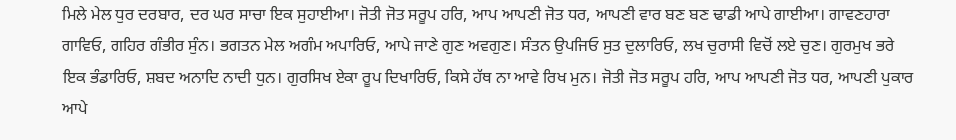ਮਿਲੇ ਮੇਲ ਧੁਰ ਦਰਬਾਰ, ਦਰ ਘਰ ਸਾਚਾ ਇਕ ਸੁਹਾਈਆ। ਜੋਤੀ ਜੋਤ ਸਰੂਪ ਹਰਿ, ਆਪ ਆਪਣੀ ਜੋਤ ਧਰ, ਆਪਣੀ ਵਾਰ ਬਣ ਬਣ ਢਾਡੀ ਆਪੇ ਗਾਈਆ। ਗਾਵਣਹਾਰਾ ਗਾਵਿਓ, ਗਹਿਰ ਗੰਭੀਰ ਸੁੰਨ। ਭਗਤਨ ਮੇਲ ਅਗੰਮ ਅਪਾਰਿਓ, ਆਪੇ ਜਾਣੇ ਗੁਣ ਅਵਗੁਣ। ਸੰਤਨ ਉਪਜਿਓ ਸੁਤ ਦੁਲਾਰਿਓ, ਲਖ ਚੁਰਾਸੀ ਵਿਚੋਂ ਲਏ ਚੁਣ। ਗੁਰਮੁਖ ਭਰੇ ਇਕ ਭੰਡਾਰਿਓ, ਸ਼ਬਦ ਅਨਾਦਿ ਨਾਦੀ ਧੁਨ। ਗੁਰਸਿਖ ਏਕਾ ਰੂਪ ਦਿਖਾਰਿਓ, ਕਿਸੇ ਹੱਥ ਨਾ ਆਵੇ ਰਿਖ ਮੁਨ। ਜੋਤੀ ਜੋਤ ਸਰੂਪ ਹਰਿ, ਆਪ ਆਪਣੀ ਜੋਤ ਧਰ, ਆਪਣੀ ਪੁਕਾਰ ਆਪੇ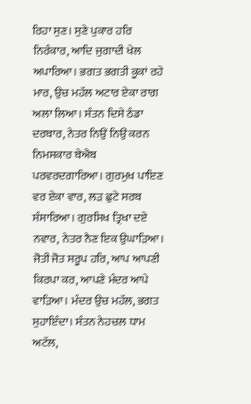ਰਿਹਾ ਸੁਣ। ਸੁਣੇ ਪੁਕਾਰ ਹਰਿ ਨਿਰੰਕਾਰ, ਆਦਿ ਜੁਗਾਦੀ ਖੇਲ ਅਪਾਰਿਆ। ਭਗਤ ਭਗਤੀ ਕੂਕਾਂ ਰਹੇ ਮਾਰ, ਉਚ ਮਹੱਲ ਅਟਾਰ ਏਕਾ ਰਾਗ ਅਲਾ ਲਿਆ। ਸੰਤਨ ਦਿਸੇ ਠੰਡਾ ਦਰਬਾਰ, ਨੇਤਰ ਨਿਉਂ ਨਿਉਂ ਕਰਨ ਨਿਮਸਕਾਰ ਬੇਐਬ ਪਰਵਰਦਗਾਰਿਆ। ਗੁਰਮੁਖ ਪਾਇਣ ਵਰ ਏਕਾ ਵਾਰ, ਲੜ ਛੁਟੇ ਸਰਬ ਸੰਸਾਰਿਆ। ਗੁਰਸਿਖ ਤ੍ਰਿਖਾ ਦਏ ਨਵਾਰ, ਨੇਤਰ ਨੈਣ ਇਕ ਉਘਾੜਿਆ। ਜੋਤੀ ਜੋਤ ਸਰੂਪ ਹਰਿ, ਆਪ ਆਪਣੀ ਕਿਰਪਾ ਕਰ, ਆਪਣੇ ਮੰਦਰ ਆਪੇ ਵਾੜਿਆ। ਮੰਦਰ ਉਚ ਮਹੱਲ, ਭਗਤ ਸੁਹਾਇੰਦਾ। ਸੰਤਨ ਨੇਹਚਲ ਧਾਮ ਅਟੱਲ,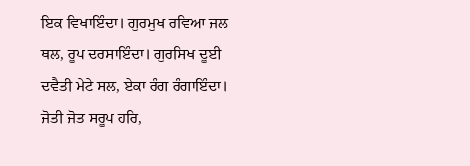ਇਕ ਵਿਖਾਇੰਦਾ। ਗੁਰਮੁਖ ਰਵਿਆ ਜਲ ਥਲ, ਰੂਪ ਦਰਸਾਇੰਦਾ। ਗੁਰਸਿਖ ਦੂਈ ਦਵੈਤੀ ਮੇਟੇ ਸਲ, ਏਕਾ ਰੰਗ ਰੰਗਾਇੰਦਾ। ਜੋਤੀ ਜੋਤ ਸਰੂਪ ਹਰਿ,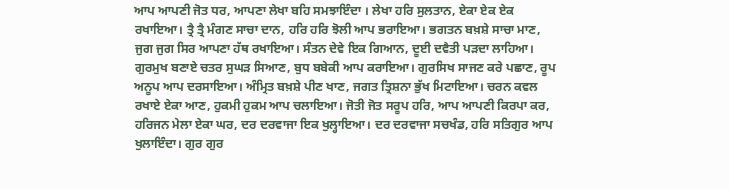ਆਪ ਆਪਣੀ ਜੋਤ ਧਰ, ਆਪਣਾ ਲੇਖਾ ਬਹਿ ਸਮਝਾਇੰਦਾ । ਲੇਖਾ ਹਰਿ ਸੁਲਤਾਨ, ਏਕਾ ਏਕ ਏਕ ਰਖਾਇਆ। ਤ੍ਰੈ ਤ੍ਰੈ ਮੰਗਣ ਸਾਚਾ ਦਾਨ, ਹਰਿ ਹਰਿ ਝੋਲੀ ਆਪ ਭਰਾਇਆ। ਭਗਤਨ ਬਖ਼ਸ਼ੇ ਸਾਚਾ ਮਾਣ, ਜੁਗ ਜੁਗ ਸਿਰ ਆਪਣਾ ਹੱਥ ਰਖਾਇਆ। ਸੰਤਨ ਦੇਵੇ ਇਕ ਗਿਆਨ, ਦੂਈ ਦਵੈਤੀ ਪੜਦਾ ਲਾਹਿਆ। ਗੁਰਮੁਖ ਬਣਾਏ ਚਤਰ ਸੁਘੜ ਸਿਆਣ, ਬੁਧ ਬਬੇਕੀ ਆਪ ਕਰਾਇਆ। ਗੁਰਸਿਖ ਸਾਜਣ ਕਰੇ ਪਛਾਣ, ਰੂਪ ਅਨੂਪ ਆਪ ਦਰਸਾਇਆ। ਅੰਮ੍ਰਿਤ ਬਖ਼ਸ਼ੇ ਪੀਣ ਖਾਣ, ਜਗਤ ਤ੍ਰਿਸ਼ਨਾ ਭੁੱਖ ਮਿਟਾਇਆ। ਚਰਨ ਕਵਲ ਰਖਾਏ ਏਕਾ ਆਣ, ਹੁਕਮੀ ਹੁਕਮ ਆਪ ਚਲਾਇਆ। ਜੋਤੀ ਜੋਤ ਸਰੂਪ ਹਰਿ, ਆਪ ਆਪਣੀ ਕਿਰਪਾ ਕਰ, ਹਰਿਜਨ ਮੇਲਾ ਏਕਾ ਘਰ, ਦਰ ਦਰਵਾਜਾ ਇਕ ਖੁਲ੍ਹਾਇਆ। ਦਰ ਦਰਵਾਜਾ ਸਚਖੰਡ, ਹਰਿ ਸਤਿਗੁਰ ਆਪ ਖੁਲਾਇੰਦਾ। ਗੁਰ ਗੁਰ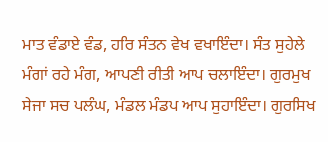ਮਾਤ ਵੰਡਾਏ ਵੰਡ, ਹਰਿ ਸੰਤਨ ਵੇਖ ਵਖਾਇੰਦਾ। ਸੰਤ ਸੁਹੇਲੇ ਮੰਗਾਂ ਰਹੇ ਮੰਗ, ਆਪਣੀ ਰੀਤੀ ਆਪ ਚਲਾਇੰਦਾ। ਗੁਰਮੁਖ ਸੇਜਾ ਸਚ ਪਲੰਘ, ਮੰਡਲ ਮੰਡਪ ਆਪ ਸੁਹਾਇੰਦਾ। ਗੁਰਸਿਖ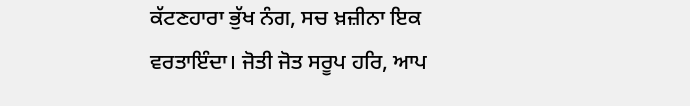ਕੱਟਣਹਾਰਾ ਭੁੱਖ ਨੰਗ, ਸਚ ਖ਼ਜ਼ੀਨਾ ਇਕ ਵਰਤਾਇੰਦਾ। ਜੋਤੀ ਜੋਤ ਸਰੂਪ ਹਰਿ, ਆਪ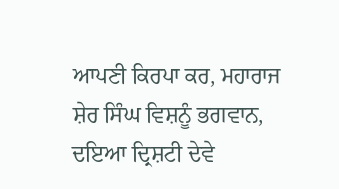ਆਪਣੀ ਕਿਰਪਾ ਕਰ, ਮਹਾਰਾਜ ਸ਼ੇਰ ਸਿੰਘ ਵਿਸ਼ਨੂੰ ਭਗਵਾਨ, ਦਇਆ ਦ੍ਰਿਸ਼ਟੀ ਦੇਵੇ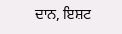ਦਾਨ, ਇਸ਼ਟ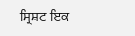ਸ੍ਰਿਸ਼ਟ ਇਕ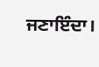ਜਣਾਇੰਦਾ।